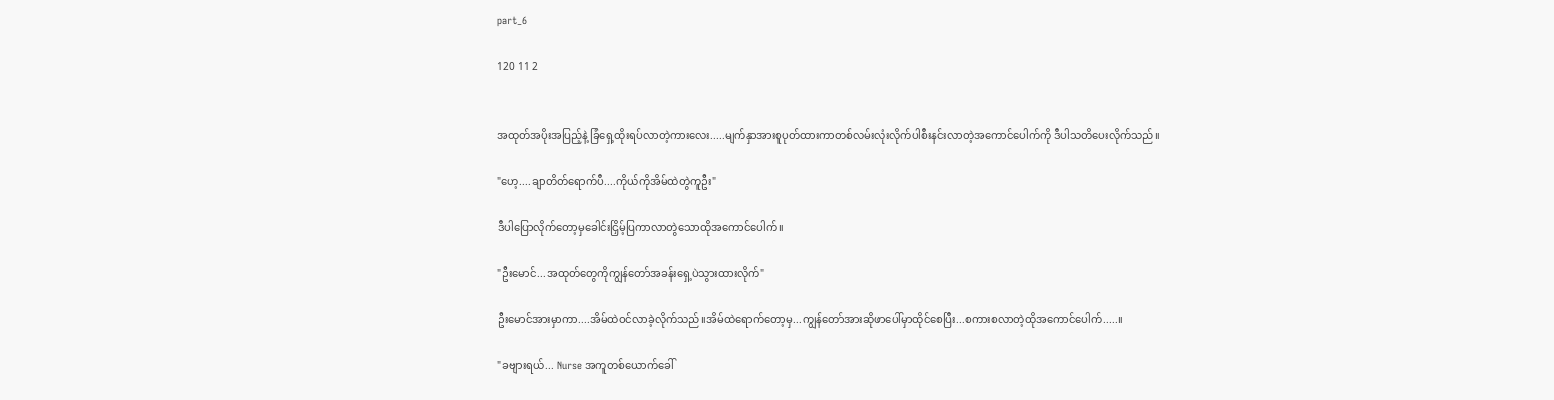part_6

120 11 2


အထုတ်အပိုးအပြည့်နဲ့ ခြံရှေ့ထိုးရပ်လာတဲ့ကားလေး.....မျက်နှာအားစူပုတ်ထားကာတစ်လမ်းလုံးလိုက်ပါစီးနင်းလာတဲ့အကောင်ပေါက်ကို ဒီပါသတိပေးလိုက်သည်။

"ဟေ့....ချာတိတ်ရောက်ပီ....ကိုယ်ကိုအိမ်ထဲတွဲကူဦး"

ဒီပါပြောလိုက်တော့မှခေါင်းငြှိမ့်ပြကာလာတွဲသောထိုအကောင်ပေါက်။

"ဦးမောင်...အထုတ်တွေကိုကျွန်တော်အခန်းရှေ့ပဲသွားထားလိုက်"

ဦးမောင်အားမှာကာ....အိမ်ထဲဝင်လာခဲ့လိုက်သည်။အိမ်ထဲရောက်တော့မှ...ကျွန်တော်အားဆိုဖာပေါ်မှာထိုင်စေပြီး...စကားစလာတဲ့ထိုအကောင်ပေါက်.....။

"ခဗျားရယ်... Nurse အကူတစ်ယောက်ခေါ်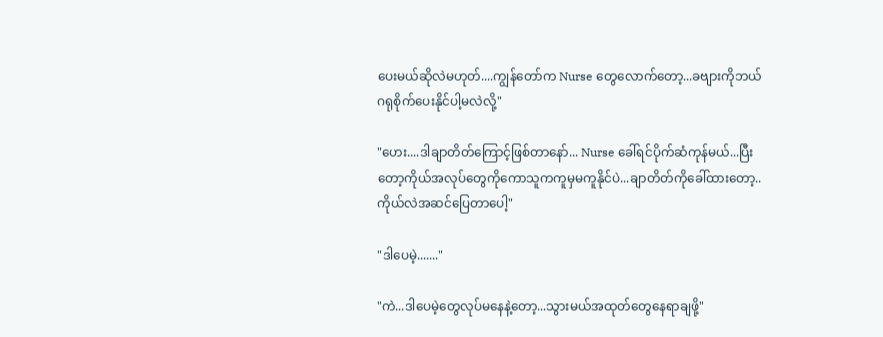ပေးမယ်ဆိုလဲမဟုတ်....ကျွန်တော်က Nurse တွေလောက်တော့...ခဗျားကိုဘယ်ဂရုစိုက်ပေးနိုင်ပါ့မလဲလို့"

"ဟေး....ဒါချာတိတ်ကြောင့်ဖြစ်တာနော်... Nurse ခေါ်ရင်ပိုက်ဆံကုန်မယ်...ပြီးတော့ကိုယ်အလုပ်တွေကိုကောသူကကူမှမကူနိုင်ပဲ...ချာတိတ်ကိုခေါ်ထားတော့..ကိုယ်လဲအဆင်ပြေတာပေါ့"

"ဒါပေမဲ့......."

"ကဲ...ဒါပေမဲ့တွေလုပ်မနေနဲ့တော့...သွားမယ်အထုတ်တွေနေရာချဖို့"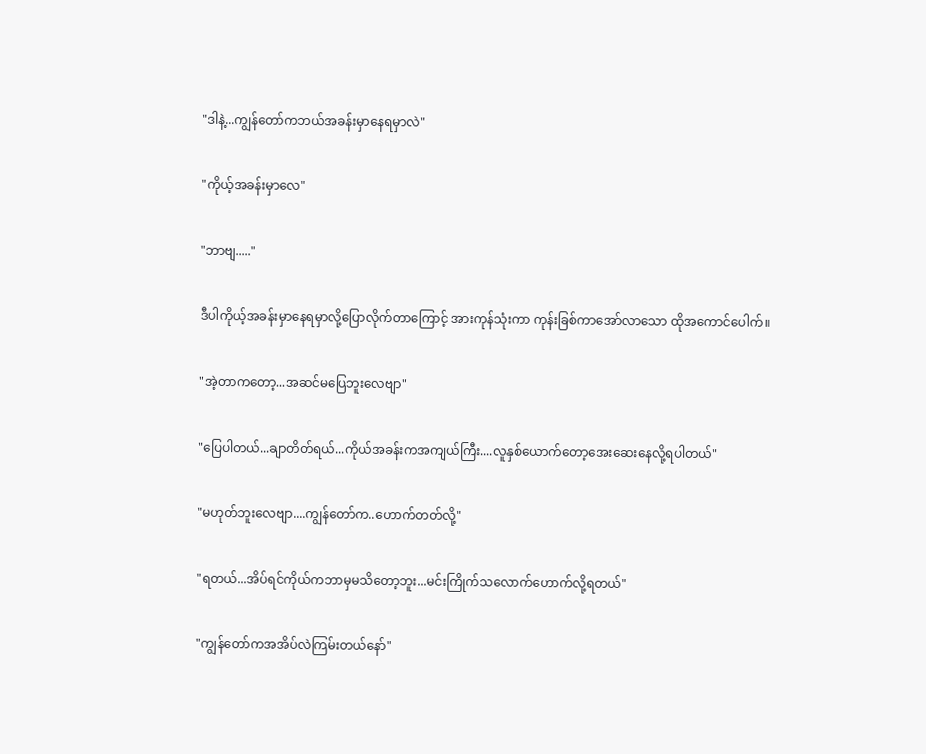"ဒါနဲ့...ကျွန်တော်ကဘယ်အခန်းမှာနေရမှာလဲ"

"ကိုယ့်အခန်းမှာလေ"

"ဘာဗျ....."

ဒီပါကိုယ့်အခန်းမှာနေရမှာလို့ပြောလိုက်တာကြောင့် အားကုန်သုံးကာ ကုန်းခြစ်ကာအော်လာသော ထိုအကောင်ပေါက်။

"အဲ့တာကတော့...အဆင်မပြေဘူးလေဗျာ"

"ပြေပါတယ်...ချာတိတ်ရယ်...ကိုယ်အခန်းကအကျယ်ကြီး....လူနှစ်ယောက်တော့အေးဆေးနေလို့ရပါတယ်"

"မဟုတ်ဘူးလေဗျာ....ကျွန်တော်က..ဟောက်တတ်လို့"

"ရတယ်...အိပ်ရင်ကိုယ်ကဘာမှမသိတော့ဘူး...မင်းကြိုက်သလောက်ဟောက်လို့ရတယ်"

"ကျွန်တော်ကအအိပ်လဲကြမ်းတယ်နော်"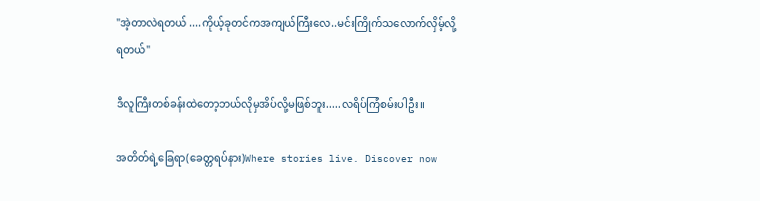"အဲ့တာလဲရတယ် ....ကိုယ့်ခုတင်ကအကျယ်ကြီးလေ..မင်းကြိုက်သလောက်လှိမ့်လို့ရတယ်"

ဒီလူကြီးတစ်ခန်းထဲတော့ဘယ်လိုမှအိပ်လို့မဖြစ်ဘူး.....လရိပ်ကြံစမ်းပါဦး။

အတိတ်ရဲ့ခြေရာ(ခေတ္တရပ်နား)Where stories live. Discover now